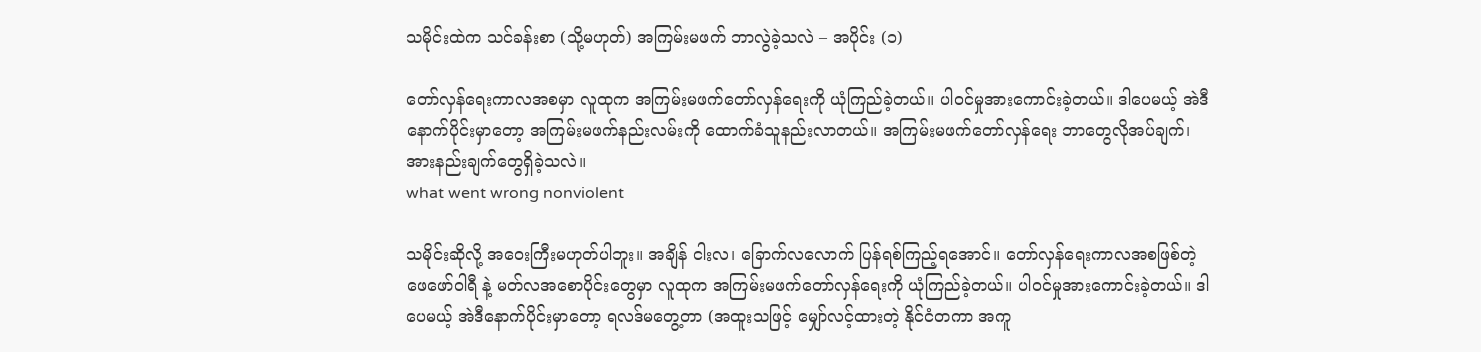သမိုင်းထဲက သင်ခန်းစာ (သို့မဟုတ်) အကြမ်းမဖက် ဘာလွဲခဲ့သလဲ – အပိုင်း (၁)

တော်လှန်ရေးကာလအစမှာ လူထုက အကြမ်းမဖက်တော်လှန်ရေးကို ယုံကြည်ခဲ့တယ်။ ပါဝင်မှုအားကောင်းခဲ့တယ်။ ဒါပေမယ့် အဲဒီနောက်ပိုင်းမှာတော့ အကြမ်းမဖက်နည်းလမ်းကို ထောက်ခံသူနည်းလာတယ်။ အကြမ်းမဖက်တော်လှန်ရေး ဘာတွေလိုအပ်ချက်၊ အားနည်းချက်တွေရှိခဲ့သလဲ။
what went wrong nonviolent

သမိုင်းဆိုလို့ အဝေးကြီးမဟုတ်ပါဘူး။ အချိန် ငါးလ၊ ခြောက်လလောက် ပြန်ရစ်ကြည့်ရအောင်။ တော်လှန်ရေးကာလအစဖြစ်တဲ့ ဖေဖော်ဝါရီ နဲ့ မတ်လအစောပိုင်းတွေမှာ လူထုက အကြမ်းမဖက်တော်လှန်ရေးကို ယုံကြည်ခဲ့တယ်။ ပါဝင်မှုအားကောင်းခဲ့တယ်။ ဒါပေမယ့် အဲဒီနောက်ပိုင်းမှာတော့ ရလဒ်မတွေ့တာ (အထူးသဖြင့် မျှော်လင့်ထားတဲ့ နိုင်ငံတကာ အကူ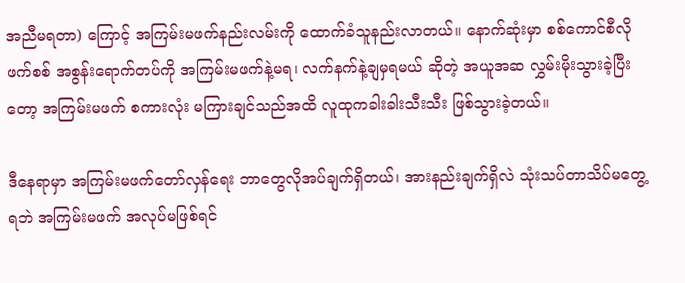အညီမရတာ) ကြောင့် အကြမ်းမဖက်နည်းလမ်းကို ထောက်ခံသူနည်းလာတယ်။ နောက်ဆုံးမှာ စစ်ကောင်စီလို ဖက်စစ် အစွန်းရောက်တပ်ကို အကြမ်းမဖက်နဲ့မရ၊ လက်နက်နဲ့ချမှရမယ် ဆိုတဲ့ အယူအဆ လွှမ်းမိုးသွားခဲ့ပြီးတော့ အကြမ်းမဖက် စကားလုံး မကြားချင်သည်အထိ လူထုကခါးခါးသီးသီး ဖြစ်သွားခဲ့တယ်။

ဒီနေရာမှာ အကြမ်းမဖက်တော်လှန်ရေး ဘာတွေလိုအပ်ချက်ရှိတယ်၊ အားနည်းချက်ရှိလဲ သုံးသပ်တာသိပ်မတွေ့ရဘဲ အကြမ်းမဖက် အလုပ်မဖြစ်ရင်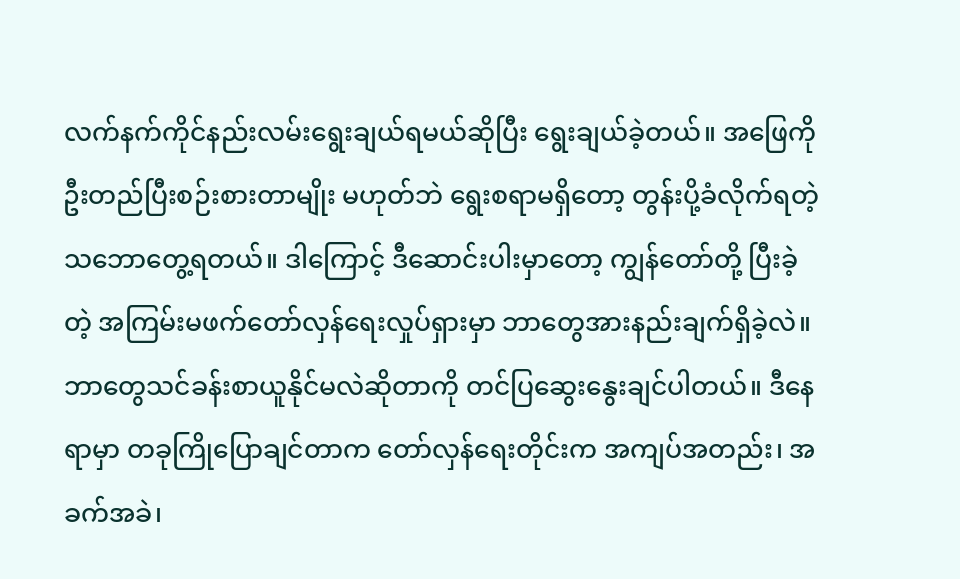လက်နက်ကိုင်နည်းလမ်းရွေးချယ်ရမယ်ဆိုပြီး ရွေးချယ်ခဲ့တယ်။ အဖြေကို ဦးတည်ပြီးစဉ်းစားတာမျိုး မဟုတ်ဘဲ ရွေးစရာမရှိတော့ တွန်းပို့ခံလိုက်ရတဲ့သဘောတွေ့ရတယ်။ ဒါကြောင့် ဒီဆောင်းပါးမှာတော့ ကျွန်တော်တို့ ပြီးခဲ့တဲ့ အကြမ်းမဖက်တော်လှန်ရေးလှုပ်ရှားမှာ ဘာတွေအားနည်းချက်ရှိခဲ့လဲ။ ဘာတွေသင်ခန်းစာယူနိုင်မလဲဆိုတာကို တင်ပြဆွေးနွေးချင်ပါတယ်။ ဒီနေရာမှာ တခုကြိုပြောချင်တာက တော်လှန်ရေးတိုင်းက အကျပ်အတည်း၊ အခက်အခဲ၊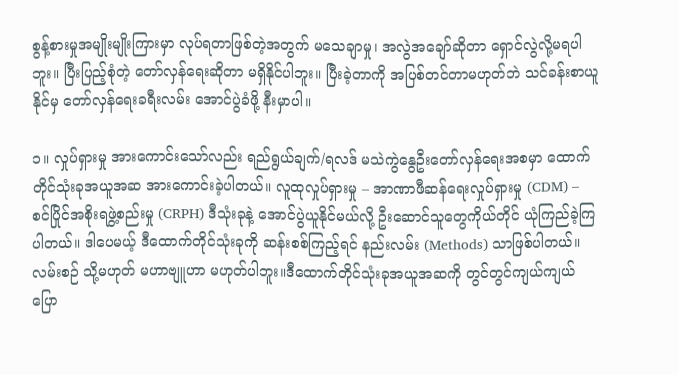စွန့်စားမှုအမျိုးမျိုးကြားမှာ လုပ်ရတာဖြစ်တဲ့အတွက် မသေချာမှု၊ အလွဲအချော်ဆိုတာ ရှောင်လွဲလို့မရပါဘူး။ ပြီးပြည့်စုံတဲ့ တော်လှန်ရေးဆိုတာ မရှိနိုင်ပါဘူး။ ပြီးခဲ့တာကို အပြစ်တင်တာမဟုတ်ဘဲ သင်ခန်းစာယူနိုင်မှ တော်လှန်ရေးခရီးလမ်း‌ အောင်ပွဲခံဖို့ နီးမှာပါ။

၁။ လှုပ်ရှားမှု အားကောင်းသော်လည်း ရည်ရွယ်ချက်/ရလဒ် မသဲကွဲနွေဦးတော်လှန်ရေးအစမှာ ထောက်တိုင်သုံးခုအယူအဆ အားကောင်းခဲ့ပါတယ်။ လူထုလှုပ်ရှားမှု – အာဏာဖီဆန်ရေးလှုပ်ရှားမှု (CDM) – စင်ပြိုင်အစိုးရဖွဲ့စည်းမှု (CRPH) ဒီသုံးခုနဲ့ အောင်ပွဲယူနိုင်မယ်လို့ ဦးဆောင်သူတွေကိုယ်တိုင် ယုံကြည်ခဲ့ကြပါတယ်။ ဒါပေမယ့် ဒီထောက်တိုင်သုံးခုကို ဆန်းစစ်ကြည့်ရင် နည်းလမ်း (Methods) သာဖြစ်ပါတယ်။ လမ်းစဉ် သို့မဟုတ် မဟာဗျူဟာ မဟုတ်ပါဘူး။ဒီထောက်တိုင်သုံးခုအယူအဆကို တွင်တွင်ကျယ်ကျယ်ပြော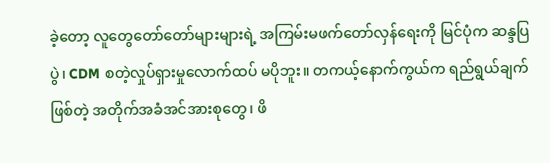ခဲ့တော့ လူတွေတော်တော်များများရဲ့ အကြမ်းမဖက်တော်လှန်ရေးကို မြင်ပုံက ဆန္ဒပြပွဲ၊ CDM စတဲ့လှုပ်ရှားမှုလောက်ထပ် မပိုဘူး။ တကယ့်နောက်ကွယ်က ရည်ရွယ်ချက်ဖြစ်တဲ့ အတိုက်အခံအင်အားစုတွေ၊ ဖိ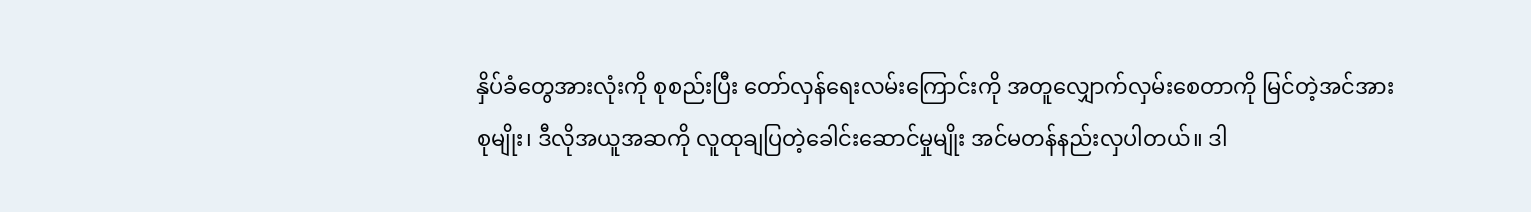နှိပ်ခံတွေအားလုံးကို စုစည်းပြီး တော်လှန်ရေးလမ်းကြောင်းကို အတူလျှောက်လှမ်းစေတာကို မြင်တဲ့အင်အားစုမျိုး၊ ဒီလိုအယူအဆကို လူထုချပြတဲ့ခေါင်းဆောင်မှုမျိုး အင်မတန်နည်းလှပါတယ်။ ဒါ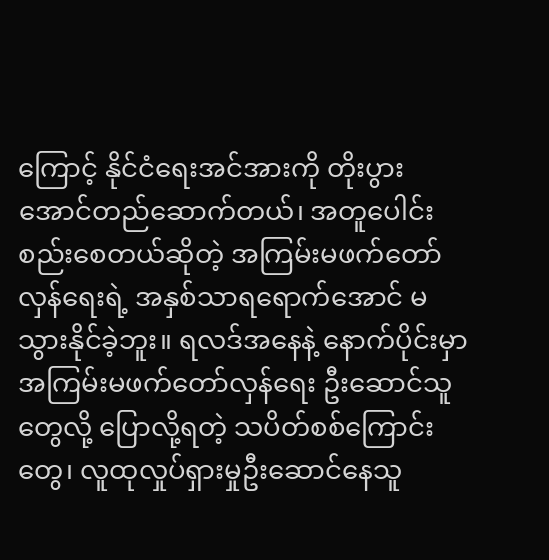ကြောင့် နိုင်ငံရေးအင်အားကို တိုးပွားအောင်တည်ဆောက်တယ်၊ အတူပေါင်းစည်းစေတယ်ဆိုတဲ့ အကြမ်းမဖက်တော်လှန်ရေးရဲ့ အနှစ်သာရရောက်အောင် မသွားနိုင်ခဲ့ဘူး။ ရလဒ်အနေနဲ့ နောက်ပိုင်းမှာ အကြမ်းမဖက်တော်လှန်ရေး ဦးဆောင်သူတွေလို့ ပြောလို့ရတဲ့ သပိတ်စစ်ကြောင်းတွေ၊ လူထုလှုပ်ရှားမှုဦးဆောင်နေသူ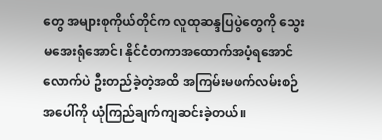တွေ အများစုကိုယ်တိုင်က လူထုဆန္ဒပြပွဲတွေကို သွေးမအေးရုံအောင်၊ နိုင်ငံတကာအထောက်အပံ့ရအောင်လောက်ပဲ ဦးတည်ခဲ့တဲ့အထိ အကြမ်းမဖက်လမ်းစဉ်အပေါ်ကို ယုံကြည်ချက်ကျဆင်းခဲ့တယ်။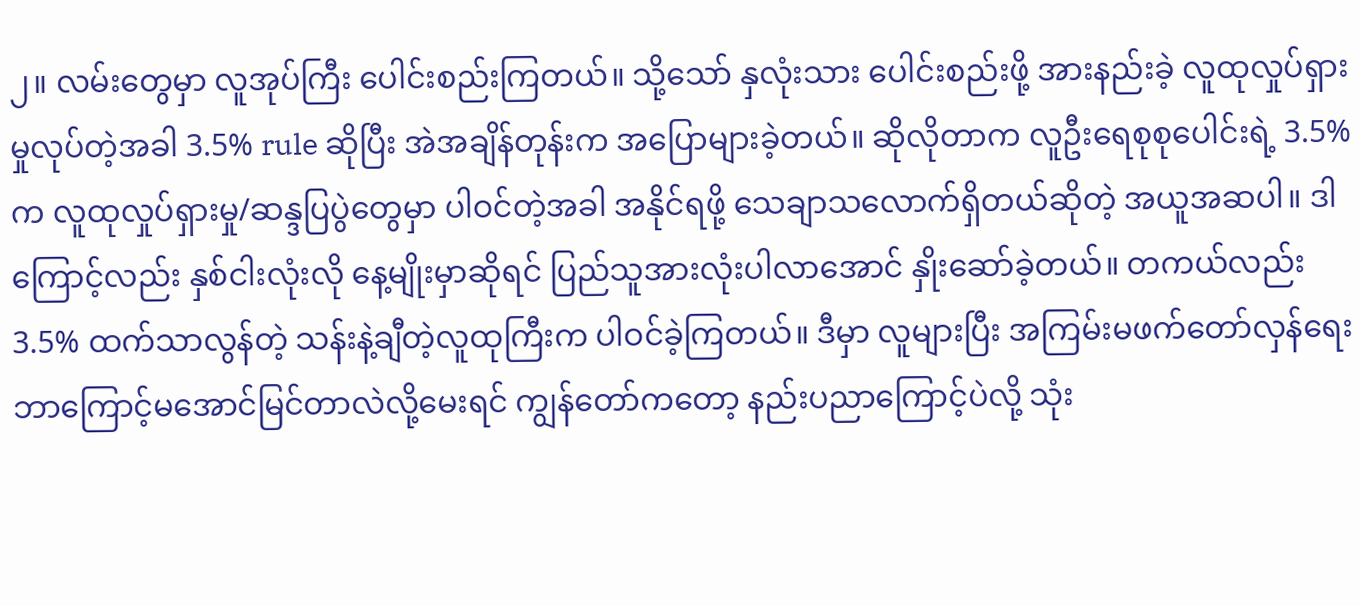၂။ လမ်းတွေမှာ လူအုပ်ကြီး ပေါင်းစည်းကြတယ်။ သို့သော် နှလုံးသား ပေါင်းစည်းဖို့ အားနည်းခဲ့ လူထုလှုပ်ရှားမှုလုပ်တဲ့အခါ 3.5% rule ဆိုပြီး အဲအချိန်တုန်းက အပြောများခဲ့တယ်။ ဆိုလိုတာက လူဦးရေစုစုပေါင်းရဲ့ 3.5% က လူထုလှုပ်ရှားမှု/ဆန္ဒပြပွဲတွေမှာ ပါဝင်တဲ့အခါ အနိုင်ရဖို့ သေချာသလောက်ရှိတယ်ဆိုတဲ့ အယူအဆပါ။ ဒါကြောင့်လည်း နှစ်ငါးလုံးလို နေ့မျိုးမှာဆိုရင် ပြည်သူအားလုံးပါလာအောင် နှိုးဆော်ခဲ့တယ်။ တကယ်လည်း 3.5% ထက်သာလွန်တဲ့ သန်းနဲ့ချီတဲ့လူထုကြီးက ပါဝင်ခဲ့ကြတယ်။ ဒီမှာ လူများပြီး အကြမ်းမဖက်တော်လှန်ရေး ဘာကြောင့်မအောင်မြင်တာလဲလို့မေးရင် ကျွန်တော်ကတော့ နည်းပညာကြောင့်ပဲလို့ သုံး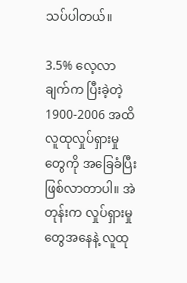သပ်ပါတယ်။

3.5% လေ့လာချက်က ပြီးခဲ့တဲ့ 1900-2006 အထိ လူထုလှုပ်ရှားမှုတွေကို အခြေခံပြီးဖြစ်လာတာပါ။ အဲတုန်းက လှုပ်ရှားမှုတွေအနေနဲ့ လူထု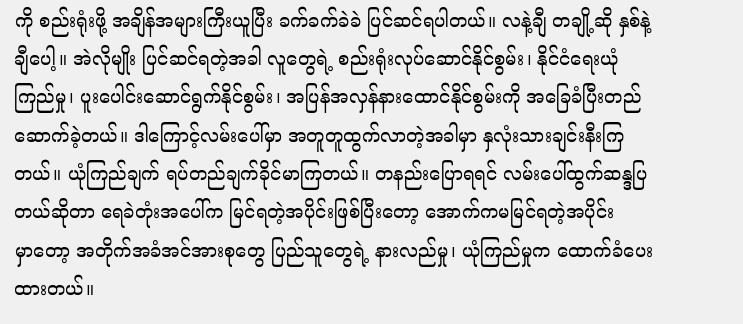ကို စည်းရုံးဖို့ အချိန်အများကြီးယူပြီး ခက်ခက်ခဲခဲ ပြင်ဆင်ရပါတယ်။ လနဲ့ချီ တချို့ဆို နှစ်နဲ့ချီပေါ့။ အဲလိုမျိုး ပြင်ဆင်ရတဲ့အခါ လူတွေရဲ့ စည်းရုံးလုပ်ဆောင်နိုင်စွမ်း၊ နိုင်ငံရေးယုံကြည်မှု၊ ပူးပေါင်းဆောင်ရွက်နိုင်စွမ်း၊ အပြန်အလှန်နားထောင်နိုင်စွမ်းကို အခြေခံပြီးတည်ဆောက်ခဲ့တယ်။ ဒါကြောင့်လမ်းပေါ်မှာ အတူတူထွက်လာတဲ့အခါမှာ နှလုံးသားချင်းနီးကြတယ်။ ယုံကြည်ချက် ရပ်တည်ချက်ခိုင်မာကြတယ်။ တနည်းပြောရရင် လမ်းပေါ်ထွက်ဆန္ဒပြတယ်ဆိုတာ ရေခဲတုံးအပေါ်က မြင်ရတဲ့အပိုင်းဖြစ်ပြီးတော့ အောက်ကမမြင်ရတဲ့အပိုင်းမှာ‌တော့ အတိုက်အခံအင်အားစုတွေ ပြည်သူတွေရဲ့ နားလည်မှု၊ ယုံကြည်မှုက ထောက်ခံပေးထားတယ်။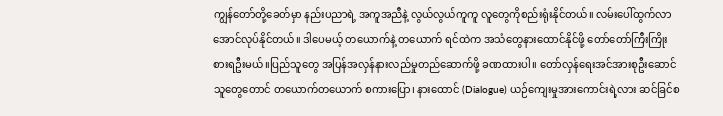ကျွန်တော်တို့ခေတ်မှာ နည်းပညာရဲ့ အကူအညီနဲ့ လွယ်လွယ်ကူကူ လူတွေကိုစည်းရုံးနိုင်တယ်။ လမ်းပေါ်ထွက်လာအောင်လုပ်နိုင်တယ်။ ဒါပေမယ့် တယောက်နဲ့ တယောက် ရင်ထဲက အသံတွေနားထောင်နိုင်ဖို့ တော်တော်ကြီးကြိုးစားရဦးမယ်။ပြည်သူတွေ အပြန်အလှန်နားလည်မှုတည်ဆောက်ဖို့ ခဏထားပါ။ တော်လှန်ရေးအင်အားစုဦးဆောင်သူတွေတောင် တယောက်တယောက် စကားပြော၊ နားထောင် (Dialogue) ယဉ်ကျေးမှုအားကောင်းရဲ့လား ဆင်ခြင်စ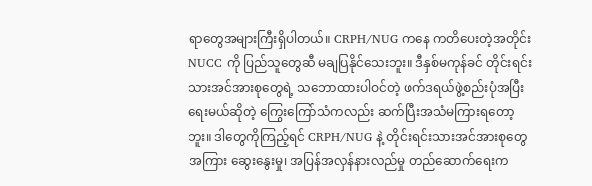ရာတွေအများကြီးရှိပါတယ်။ CRPH/NUG ကနေ ကတိပေးတဲ့အတိုင်း NUCC ကို ပြည်သူတွေဆီ မချပြနိုင်သေးဘူး။ ဒီနှစ်မကုန်ခင် တိုင်းရင်းသားအင်အားစုတွေရဲ့ သဘောထားပါဝင်တဲ့ ဖက်ဒရယ်ဖွဲ့စည်းပုံအပြီးရေးမယ်ဆိုတဲ့ ကြွေးကြော်သံကလည်း ဆက်ပြီးအသံမကြားရတော့ဘူး။ ဒါတွေကိုကြည့်ရင် CRPH/NUG နဲ့ တိုင်းရင်းသားအင်အားစုတွေအကြား ဆွေးနွေးမှု၊ အပြန်အလှန်နားလည်မှု တည်ဆောက်ရေးက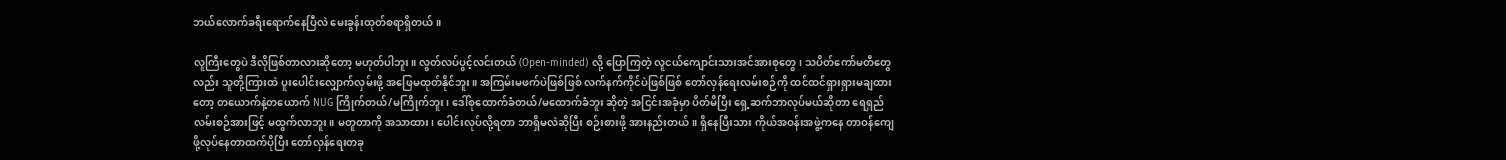ဘယ်လောက်ခရီးရောက်နေပြီလဲ မေးခွန်းထုတ်စရာရှိတယ်။

လူကြီးတွေပဲ ဒီလိုဖြစ်တာလားဆိုတော့ မဟုတ်ပါဘူး။ လွတ်လပ်ပွင့်လင်းတယ် (Open-minded) လို့ ပြောကြတဲ့ လူငယ်ကျောင်းသားအင်အားစုတွေ၊ သပိတ်ကော်မတီတွေလည်း သူတို့ကြားထဲ ပူးပေါင်းလျှောက်လှမ်းဖို့ အဖြေမထုတ်နိုင်ဘူး။ အကြမ်းမဖက်ပဲဖြစ်ဖြစ် လက်နက်ကိုင်ပဲဖြစ်ဖြစ် တော်လှန်ရေးလမ်းစဉ်ကို ထင်ထင်ရှားရှားမချထားတော့ တယောက်နဲ့တယောက် NUG ကြိုက်တယ်/မကြိုက်ဘူး၊ ဒေါ်စုထောက်ခံတယ်/မထောက်ခံဘူး ဆိုတဲ့ အငြင်းအခုံမှာ ပိတ်မိပြီး ရှေ့ဆက်ဘာလုပ်မယ်ဆိုတာ ရေရှည်လမ်းစဉ်အားဖြင့် မထွက်လာဘူး။ မတူတာကို အသာထား၊ ပေါင်းလုပ်လို့ရတာ ဘာရှိမလဲဆိုပြီး စဉ်းစားဖို့ အားနည်းတယ်။ ရှိနေပြီးသား ကိုယ်အဝန်းအဖွဲ့ကနေ တာဝန်ကျေဖို့လုပ်နေတာထက်ပိုပြီး တော်လှန်ရေးတခု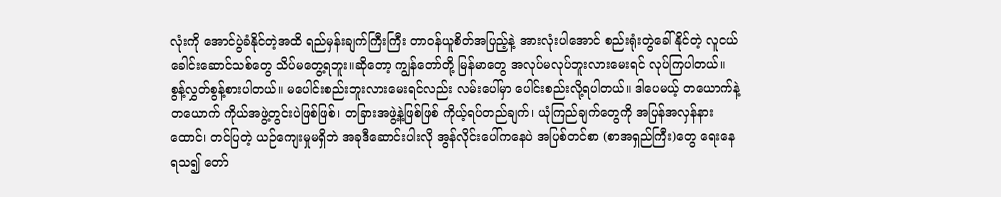လုံးကို အောင်ပွဲခံနိုင်တဲ့အထိ ရည်မှန်းချက်ကြီးကြီး တာဝန်ယူစိတ်အပြည့်နဲ့ အားလုံးပါအောင် စည်းရုံးတွဲခေါ်နိုင်တဲ့ လူငယ်ခေါင်းဆောင်သစ်တွေ သိပ်မတွေ့ရဘူး။ဆိုတော့ ကျွန်တော်တို့ မြန်မာတွေ အလုပ်မလုပ်ဘူးလားမေးရင် လုပ်ကြပါတယ်။ စွန့်လွှတ်စွန့်စားပါတယ်။ မပေါင်းစည်းဘူးလားမေးရင်လည်း လမ်းပေါ်မှာ ပေါင်းစည်းလို့ရပါတယ်။ ဒါပေမယ့် တယောက်နဲ့တယောက် ကိုယ်အဖွဲ့တွင်းပဲဖြစ်ဖြစ်၊ တခြားအဖွဲ့နဲ့ဖြစ်ဖြစ် ကိုယ့်ရပ်တည်ချက်၊ ယုံကြည်ချက်တွေကို အပြန်အလှန်နားထောင်၊ တင်ပြတဲ့ ယဉ်ကျေးမှုမရှိဘဲ အခုဒီဆောင်းပါးလို အွန်လိုင်းပေါ်ကနေပဲ အပြစ်တင်စာ (စာအရှည်ကြီး)တွေ ရေးနေရသ၍ တော်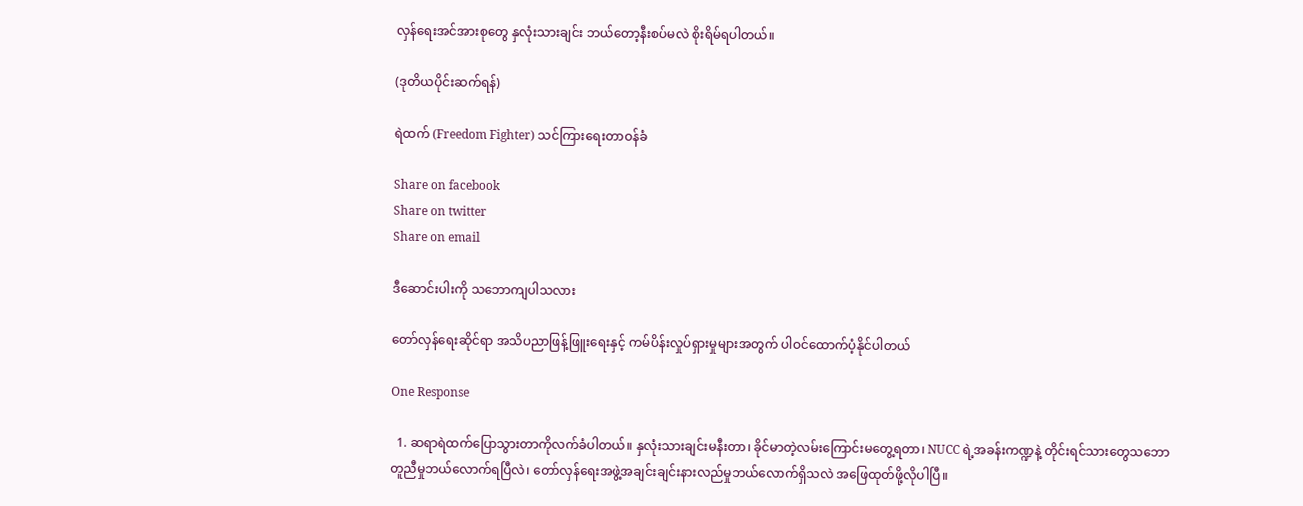လှန်ရေးအင်အားစုတွေ နှလုံးသားချင်း ဘယ်တော့နီးစပ်မလဲ စိုးရိမ်ရပါတယ်။

(ဒုတိယပိုင်းဆက်ရန်)

ရဲထက် (Freedom Fighter) သင်ကြားရေးတာဝန်ခံ

Share on facebook
Share on twitter
Share on email

ဒီဆောင်းပါးကို သဘောကျပါသလား

တော်လှန်ရေးဆိုင်ရာ အသိပညာဖြန့်ဖြူးရေးနှင့် ကမ်ပိန်းလှုပ်ရှားမှုများအတွက် ပါဝင်ထောက်ပံ့နိုင်ပါတယ်

One Response

  1. ဆရာရဲထက်ပြောသွားတာကိုလက်ခံပါတယ်။ နှလုံးသားချင်းမနီးတာ၊ ခိုင်မာတဲ့လမ်းကြောင်းမတွေ့ရတာ၊ NUCC ရဲ့အခန်းကဏ္ဍနဲ့ တိုင်းရင်သားတွေသဘောတူညီမှုဘယ်လောက်ရပြီလဲ၊ တော်လှန်ရေးအဖွဲ့အချင်းချင်းနားလည်မှုဘယ်လောက်ရှိသလဲ အဖြေထုတ်ဖို့လိုပါပြီ။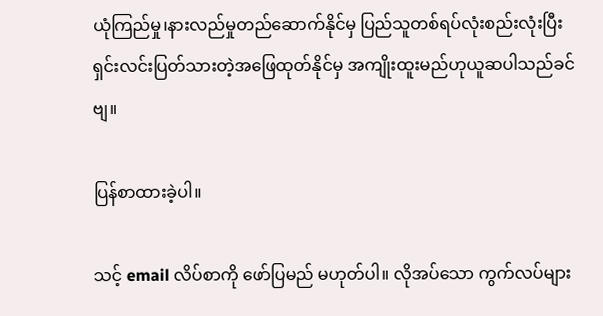ယုံကြည်မှု၊နားလည်မှုတည်ဆောက်နိုင်မှ ပြည်သူတစ်ရပ်လုံးစည်းလုံးပြီး ရှင်းလင်းပြတ်သားတဲ့အဖြေထုတ်နိုင်မှ အကျိုးထူးမည်ဟုယူဆပါသည်ခင်ဗျ။

ပြန်စာထားခဲ့ပါ။

သင့် email လိပ်စာကို ဖော်ပြမည် မဟုတ်ပါ။ လိုအပ်သော ကွက်လပ်များ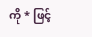ကို * ဖြင့်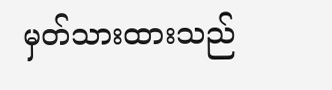မှတ်သားထားသည်